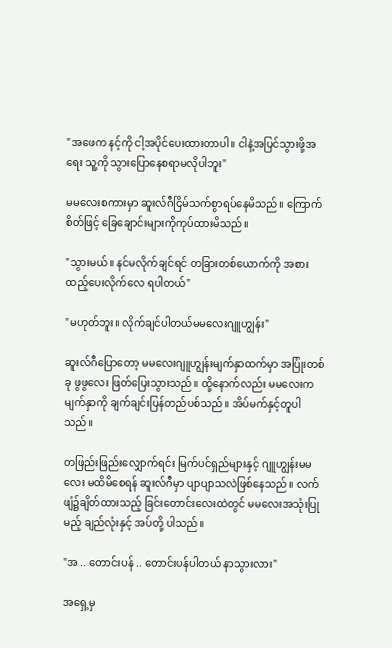"အဖေက နင့်ကို ငါ့အပိုင်ပေးထားတာပါ။ ငါနဲ့အပြင်သွားဖို့အရေး သူ့ကို သွားပြောနေစရာမလိုပါဘူး"

မမလေးစကားမှာ ဆူးလ်ဂီငြိမ်သက်စွာရပ်နေမိသည်။ ကြောက်စိတ်ဖြင့် ခြေချောင်းများကိုကုပ်ထားမိသည်။

"သွားမယ်။ နင်မလိုက်ချင်ရင် တခြားတစ်ယောက်ကို အစားထည့်ပေးလိုက်လေ ရပါတယ်"

"မဟုတ်ဘူး။ လိုက်ချင်ပါတယ်မမလေးဂျူဟျွန်း"

ဆူးလ်ဂီပြောတော့ မမလေးဂျူဟျွန်းမျက်နှာထက်မှာ အပြုံးတစ်ခု ဖွဖွလေး ဖြတ်ပြေးသွားသည်။ ထို့နောက်လည်း မမလေးက မျက်နှာကို ချက်ချင်းပြန်တည်ပစ်သည်။ အိပ်မက်နှင့်တူပါသည်။

တဖြည်းဖြည်းလျှောက်ရင်း မြက်ပင်ရှည်များနှင့် ဂျူဟျွန်းမမလေး မထိမိစေရန် ဆူးလ်ဂီမှာ ပျာပျာသလဲဖြစ်နေသည်။ လက်ဖျံ၌ချိတ်ထားသည့် ခြင်းတောင်းလေးထဲတွင် မမလေးအသုံးပြုမည့် ချည်လုံးနှင့် အပ်တို့ ပါသည်။

"အ .. တောင်းပန် .. တောင်းပန်ပါတယ် နာသွားလား"

အရှေ့မှ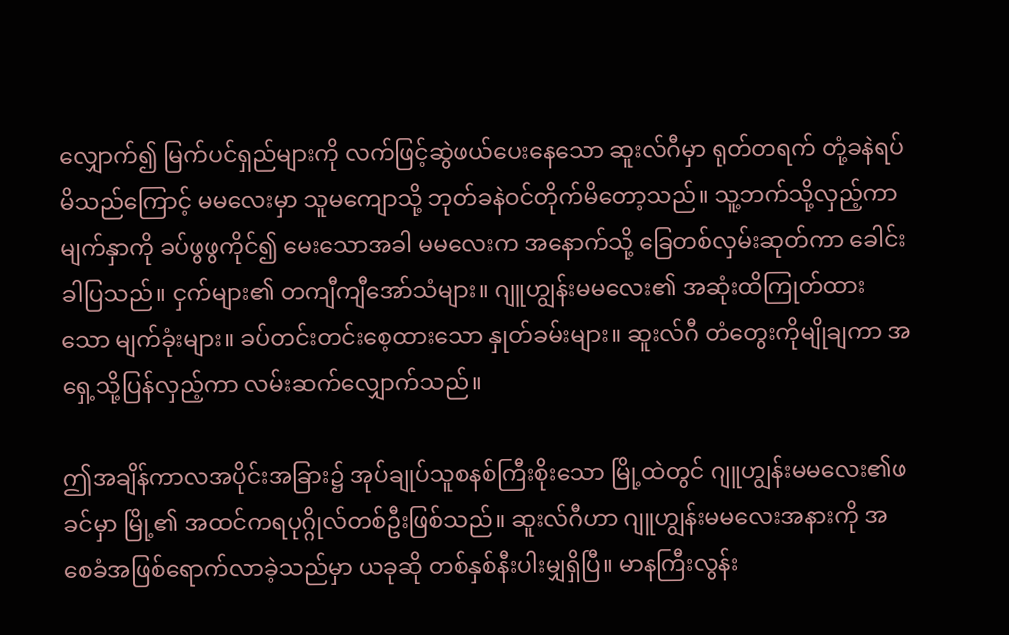လျှောက်၍ မြက်ပင်ရှည်များကို လက်ဖြင့်ဆွဲဖယ်ပေးနေသော ဆူးလ်ဂီမှာ ရုတ်တရက် တုံ့ခနဲရပ်မိသည်ကြောင့် မမလေးမှာ သူမကျောသို့ ဘုတ်ခနဲဝင်တိုက်မိတော့သည်။ သူ့ဘက်သို့လှည့်ကာ မျက်နှာကို ခပ်ဖွဖွကိုင်၍ မေးသောအခါ မမလေးက အနောက်သို့ ခြေတစ်လှမ်းဆုတ်ကာ ခေါင်းခါပြသည်။ ငှက်များ၏ တကျီကျီအော်သံများ။ ဂျူဟျွန်းမမလေး၏ အဆုံးထိကြုတ်ထားသော မျက်ခုံးများ။ ခပ်တင်းတင်းစေ့ထားသော နှုတ်ခမ်းများ။ ဆူးလ်ဂီ တံတွေးကိုမျိုချကာ အရှေ့သို့ပြန်လှည့်ကာ လမ်းဆက်လျှောက်သည်။

ဤအချိန်ကာလအပိုင်းအခြား၌ အုပ်ချုပ်သူစနစ်ကြီးစိုးသော မြို့ထဲတွင် ဂျူဟျွန်းမမလေး၏ဖခင်မှာ မြို့၏ အထင်ကရပုဂ္ဂိုလ်တစ်ဦးဖြစ်သည်။ ဆူးလ်ဂီဟာ ဂျူဟျွန်းမမလေးအနားကို အစေခံအဖြစ်ရောက်လာခဲ့သည်မှာ ယခုဆို တစ်နှစ်နီးပါးမျှရှိပြီ။ မာနကြီးလွန်း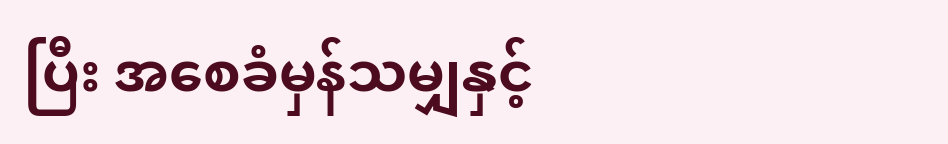ပြီး အစေခံမှန်သမျှနှင့်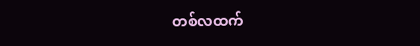တစ်လထက်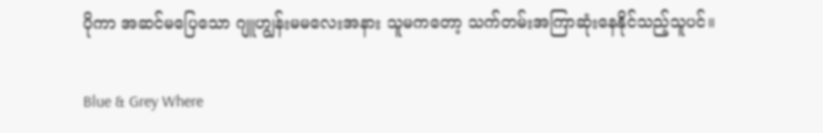ပိုကာ အဆင်မပြေသော ဂျူဟျွန်းမမလေးအနား သူမကတော့ သက်တမ်းအကြာဆုံးနေနိုင်သည့်သူပင်။

Blue & Grey Where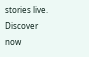stories live. Discover now